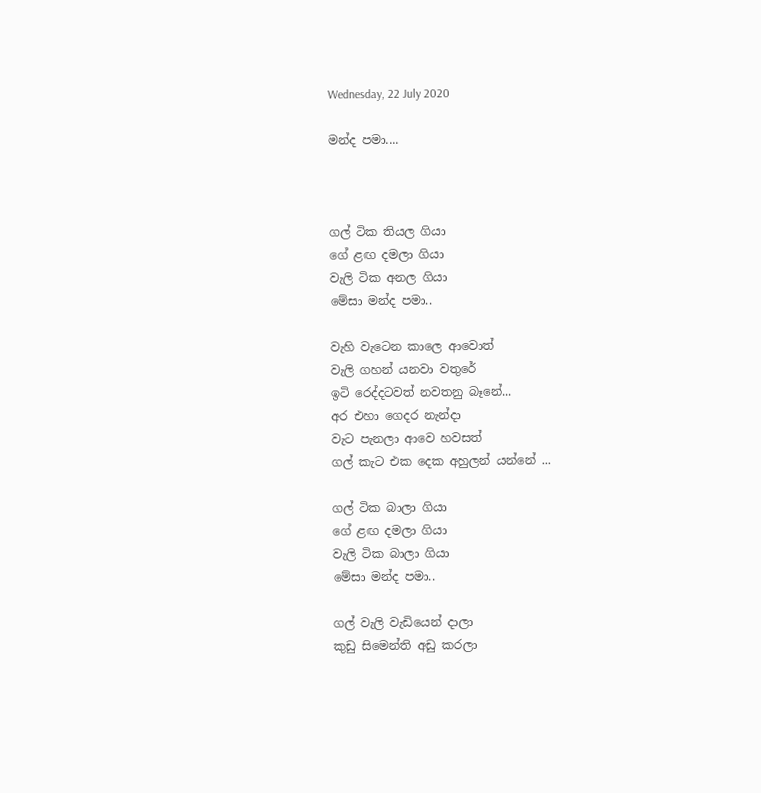Wednesday, 22 July 2020

මන්ද පමා....



ගල් ටික තියල ගියා
ගේ ළඟ දමලා ගියා
වැලි ටික අනල ගියා
මේසා මන්ද පමා..

වැහි වැටෙන කාලෙ ආවොත්
වැලි ගහන් යනවා වතුරේ
ඉටි රෙද්දටවත් නවතනු බෑනේ...
අර එහා ගෙදර නැන්දා
වැට පැනලා ආවෙ හවසත්
ගල් කැට එක දෙක අහුලන් යන්නේ ...

ගල් ටික බාලා ගියා
ගේ ළඟ දමලා ගියා
වැලි ටික බාලා ගියා
මේසා මන්ද පමා..

ගල් වැලි වැඩියෙන් දාලා
කුඩු සිමෙන්ති අඩු කරලා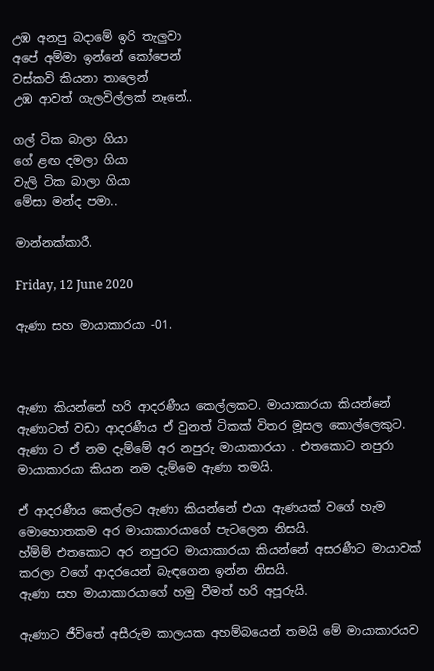උඹ අනපු බදාමේ ඉරි තැලුවා
අපේ අම්මා ඉන්නේ කෝපෙන්
වස්කවි කියනා තාලෙන්
උඹ ආවත් ගැලවිල්ලක් නෑනේ..

ගල් ටික බාලා ගියා
ගේ ළඟ දමලා ගියා
වැලි ටික බාලා ගියා
මේසා මන්ද පමා..

මාන්නක්කාරී.

Friday, 12 June 2020

ඇණා සහ මායාකාරයා -01.



ඇණා කියන්නේ හරි ආදරණීය කෙල්ලකට. මායාකාරයා කියන්නේ ඇණාටත් වඩා ආදරණීය ඒ වුනත් ටිකක් විතර මූසල කොල්ලෙකුට.
ඇණා ට ඒ නම දැම්මේ අර නපුරු මායාකාරයා . එතකොට නපුරා මායාකාරයා කියන නම දැම්මෙ ඇණා තමයි.

ඒ ආදරණීය කෙල්ලට ඇණා කියන්නේ එයා ඇණයක් වගේ හැම මොහොතකම අර මායාකාරයාගේ පැටලෙන නිසයි.
හ්ම්ම් එතකොට අර නපුරට මායාකාරයා කියන්නේ අසරණීට මායාවක් කරලා වගේ ආදරයෙන් බැඳගෙන ඉන්න නිසයි.
ඇණා සහ මායාකාරයාගේ හමු වීමත් හරි අපූරුයි.

ඇණාට ජීවිතේ අසීරුම කාලයක අහම්බයෙන් තමයි මේ මායාකාරයව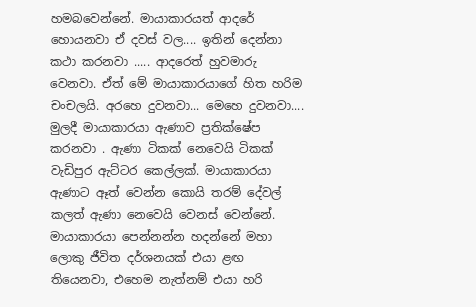හමබවෙන්නේ. මායාකාරයත් ආදරේ හොයනවා ඒ දවස් වල.... ඉතින් දෙන්නා කථා කරනවා ..... ආදරෙත් හුවමාරු වෙනවා. ඒත් මේ මායාකාරයාගේ හිත හරිම චංචලයි. අරහෙ දුවනවා... මෙහෙ දුවනවා....   මුලදී මායාකාරයා ඇණාව ප්‍රතික්ෂේප කරනවා . ඇණා ටිකක් නෙවෙයි ටිකක් වැඩිපුර ඇට්ටර කෙල්ලක්. මායාකාරයා ඇණාට ඈත් වෙන්න කොයි තරම් දේවල් කලත් ඇණා නෙවෙයි වෙනස් වෙන්නේ. මායාකාරයා පෙන්නන්න හදන්නේ මහා ලොකු ජීවිත දර්ශනයක් එයා ළඟ තියෙනවා, එහෙම නැත්නම් එයා හරි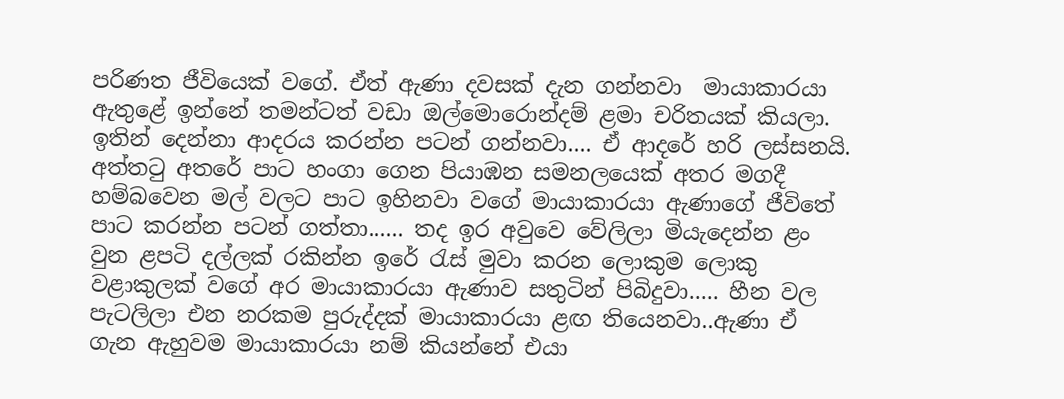පරිණත ජීවියෙක් වගේ. ඒත් ඇණා දවසක් දැන ගන්නවා  මායාකාරයා ඇතුළේ ඉන්නේ තමන්ටත් වඩා ඔල්මොරොන්දම් ළමා චරිතයක් කියලා.
ඉතින් දෙන්නා ආදරය කරන්න පටන් ගන්නවා.... ඒ ආදරේ හරි ලස්සනයි. අත්තටු අතරේ පාට හංගා ගෙන පියාඹන සමනලයෙක් අතර මගදී හම්බවෙන මල් වලට පාට ඉහිනවා වගේ මායාකාරයා ඇණාගේ ජීවිතේ පාට කරන්න පටන් ගත්තා...... තද ඉර අවුවෙ වේලිලා මියැදෙන්න ළං වුන ළපටි දල්ලක් රකින්න ඉරේ රැස් මුවා කරන ලොකුම ලොකු වළාකුලක් වගේ අර මායාකාරයා ඇණාව සතුටින් පිබිදුවා..... හීන වල පැටලිලා එන නරකම පුරුද්දක් මායාකාරයා ළඟ තියෙනවා..ඇණා ඒ ගැන ඇහුවම මායාකාරයා නම් කියන්නේ එයා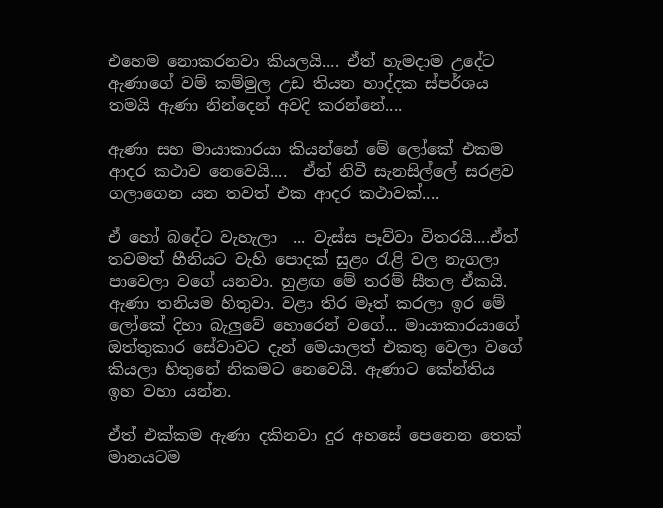එහෙම නොකරනවා කියලයි.... ඒත් හැමදාම උදේට ඇණාගේ වම් කම්මුල උඩ තියන හාද්දක ස්පර්ශය තමයි ඇණා නින්දෙන් අවදි කරන්නේ....

ඇණා සහ මායාකාරයා කියන්නේ මේ ලෝකේ එකම ආදර කථාව නෙවෙයි....  ඒත් නිවී සැනසිල්ලේ සරළව ගලාගෙන යන තවත් එක ආදර කථාවක්....

ඒ හෝ බදේට වැහැලා  ... වැස්ස පෑව්වා විතරයි....ඒත් තවමත් හීනියට වැහි පොදක් සුළං රැළි වල නැගලා පාවෙලා වගේ යනවා. හුළඟ මේ තරම් සීතල ඒකයි. ඇණා තනියම හිතුවා. වළා තිර මෑත් කරලා ඉර මේ ලෝකේ දිහා බැලුවේ හොරෙන් වගේ... මායාකාරයාගේ ඔත්තුකාර සේවාවට දැන් මෙයාලත් එකතු වෙලා වගේ කියලා හිතුනේ නිකමට නෙවෙයි. ඇණාට කේන්තිය ඉහ වහා යන්න.

ඒත් එක්කම ඇණා දකිනවා දුර අහසේ පෙනෙන තෙක් මානයටම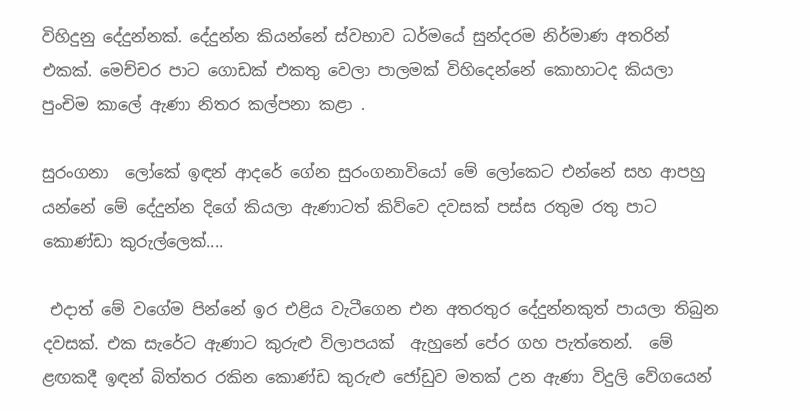විහිදුනු දේදුන්නක්. දේදුන්න කියන්නේ ස්වභාව ධර්මයේ සුන්දරම නිර්මාණ අතරින් එකක්. මෙච්චර පාට ගොඩක් එකතු වෙලා පාලමක් විහිදෙන්නේ කොහාටද කියලා පුංචිම කාලේ ඇණා නිතර කල්පනා කළා .

සුරංගනා  ලෝකේ ඉඳන් ආදරේ ගේන සුරංගනාවියෝ මේ ලෝකෙට එන්නේ සහ ආපහු යන්නේ මේ දේදුන්න දිගේ කියලා ඇණාටත් කිව්වෙ දවසක් පස්ස රතුම රතු පාට කොණ්ඩා කුරුල්ලෙක්....

 එදාත් මේ වගේම පින්නේ ඉර එළිය වැටීගෙන එන අතරතුර දේදුන්නකුත් පායලා තිබුන දවසක්. එක සැරේට ඇණාට කුරුළු විලාපයක්  ඇහුනේ පේර ගහ පැත්තෙන්.  මේ ළඟකදී ඉඳන් බිත්තර රකින කොණ්ඩ කුරුළු ජෝඩුව මතක් උන ඇණා විදුලි වේගයෙන්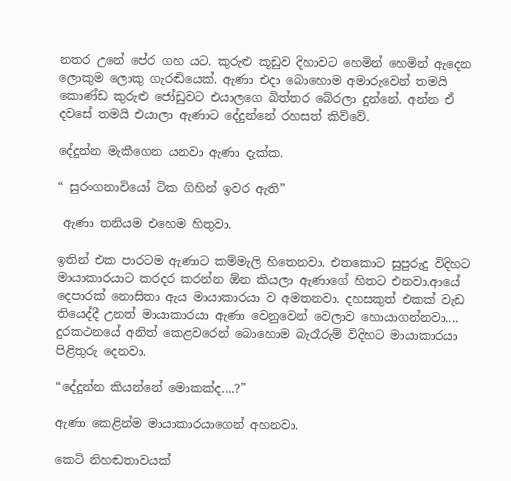නතර උනේ පේර ගහ යට. කුරුළු කූඩුව දිහාවට හෙමින් හෙමින් ඇදෙන ලොකුම ලොකු ගැරඬියෙක්. ඇණා එදා බොහොම අමාරුවෙන් තමයි කොණ්ඩ කුරුළු ජෝඩුවට එයාලගෙ බිත්තර බේරලා දුන්නේ. අන්න ඒ දවසේ තමයි එයාලා ඇණාට දේදුන්නේ රහසත් කිව්වේ.

දේදුන්න මැකීගෙන යනවා ඇණා දැක්ක.

“ සුරංගනාවියෝ ටික ගිහින් ඉවර ඇති”

 ඇණා තනියම එහෙම හිතුවා.

ඉතින් එක පාරටම ඇණාට කම්මැලි හිතෙනවා. එතකොට සුපුරුදු විදිහට මායාකාරයාට කරදර කරන්න ඕන කියලා ඇණාගේ හිතට එනවා.ආයේ දෙපාරක් නොසිතා ඇය මායාකාරයා ව අමතනවා. දහසකුත් එකක් වැඩ තියෙද්දී උනත් මායාකාරයා ඇණා වෙනුවෙන් වෙලාව හොයාගන්නවා.... දුරකථනයේ අනිත් කෙළවරෙන් බොහොම බැරෑරුම් විදිහට මායාකාරයා පිළිතුරු දෙනවා.

“දේදුන්න කියන්නේ මොකක්ද....?”

ඇණා කෙළින්ම මායාකාරයාගෙන් අහනවා.

කෙටි නිහඬතාවයක්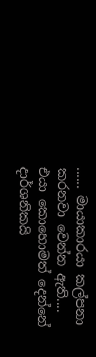...... මායාකාරයා කල්පනා කරනවා වෙන්න ඇති.... එයා කොහොමත් දෙන්නේ දාර්ශනිකයි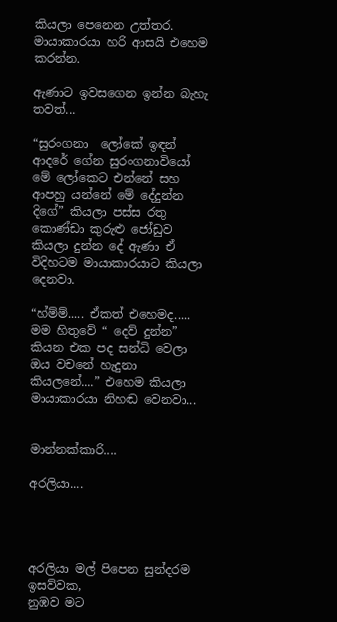කියලා පෙනෙන උත්තර. මායාකාරයා හරි ආසයි එහෙම කරන්න.

ඇණාට ඉවසගෙන ඉන්න බැහැ තවත්...

“සුරංගනා  ලෝකේ ඉඳන් ආදරේ ගේන සුරංගනාවියෝ මේ ලෝකෙට එන්නේ සහ ආපහු යන්නේ මේ දේදුන්න දිගේ” කියලා පස්ස රතු කොණ්ඩා කුරුළු ජෝඩුව කියලා දුන්න දේ ඇණා ඒ විදිහටම මායාකාරයාට කියලා දෙනවා.

“හ්ම්ම්..... ඒකත් එහෙමද..... මම හිතුවේ “ දෙව් දුන්න” කියන එක පද සන්ධි වෙලා ඔය වචනේ හැදුනා කියලනේ....” එහෙම කියලා මායාකාරයා නිහඬ වෙනවා...


මාන්නක්කාරි....

අරලියා....




අරලියා මල් පිපෙන සුන්දරම ඉසව්වක,
නුඹව මට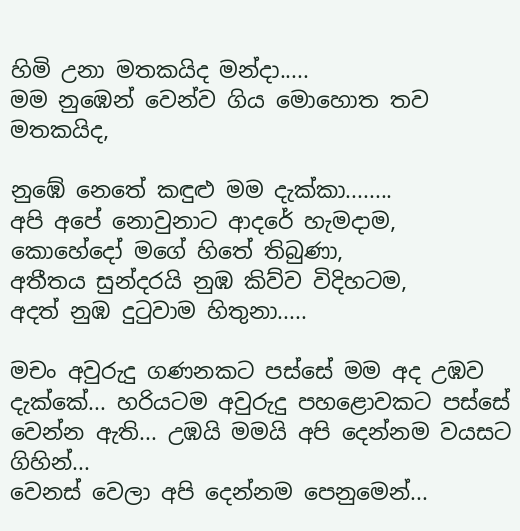හිමි උනා මතකයිද මන්දා.....
මම නුඹෙන් වෙන්ව ගිය මොහොත තව මතකයිද,

නුඹේ නෙතේ කඳුළු මම දැක්කා........
අපි අපේ නොවුනාට ආදරේ හැමදාම,
කොහේදෝ මගේ හිතේ තිබුණා,
අතීතය සුන්දරයි නුඹ කිව්ව විදිහටම,
අදත් නුඹ දුටුවාම හිතුනා.....

මචං අවුරුදු ගණනකට පස්සේ මම අද උඹව දැක්කේ... හරියටම අවුරුදු පහළොවකට පස්සේ වෙන්න ඇති... උඹයි මමයි අපි දෙන්නම වයසට ගිහින්...
වෙනස් වෙලා අපි දෙන්නම පෙනුමෙන්...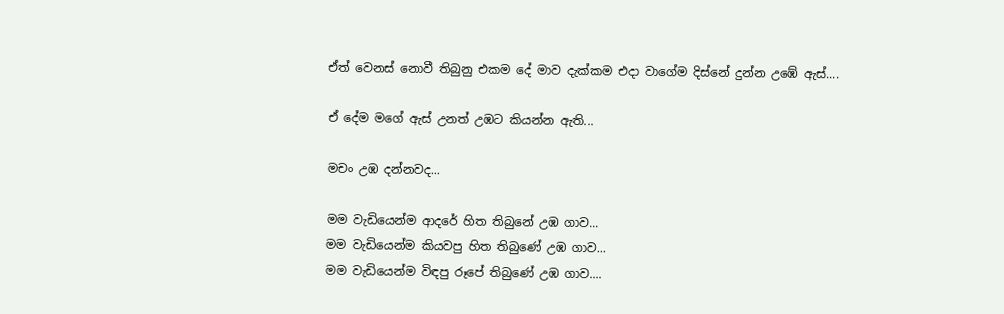ඒත් වෙනස් නොවී තිබුනු එකම දේ මාව දැක්කම එදා වාගේම දිස්නේ දුන්න උඹේ ඇස්....

ඒ දේම මගේ ඇස් උනත් උඹට කියන්න ඇති...

මචං උඹ දන්නවද...

මම වැඩියෙන්ම ආදරේ හිත තිබුනේ උඹ ගාව...
මම වැඩියෙන්ම කියවපු හිත තිබුණේ උඹ ගාව...
මම වැඩියෙන්ම විඳපු රූපේ තිබුණේ උඹ ගාව....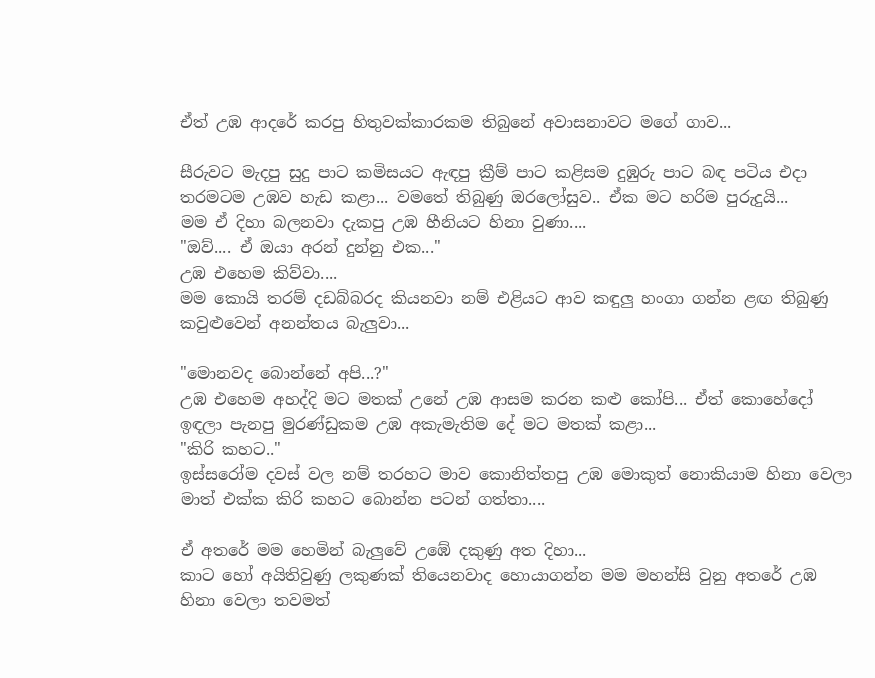ඒත් උඹ ආදරේ කරපු හිතුවක්කාරකම තිබුනේ අවාසනාවට මගේ ගාව...

සීරුවට මැදපු සුදු පාට කමිසයට ඇඳපු ක්‍රීම් පාට කළිසම දුඹුරු පාට බඳ පටිය එදා තරමටම උඹව හැඩ කළා... වමතේ තිබුණු ඔරලෝසුව.. ඒක මට හරිම පුරුදුයි...
මම ඒ දිහා බලනවා දැකපු උඹ හීනියට හිනා වුණා....
"ඔව්.... ඒ ඔයා අරන් දුන්නු එක..."
උඹ එහෙම කිව්වා....
මම කොයි තරම් දඩබ්බරද කියනවා නම් එළියට ආව කඳුලු හංගා ගන්න ළඟ තිබුණු කවුළුවෙන් අනන්තය බැලුවා...

"මොනවද බොන්නේ අපි...?"
උඹ එහෙම අහද්දි මට මතක් උනේ උඹ ආසම කරන කළු කෝපි... ඒත් කොහේදෝ ඉඳලා පැනපු මුරණ්ඩුකම උඹ අකැමැතිම දේ මට මතක් කළා...
"කිරි කහට.."
ඉස්සරෝම දවස් වල නම් තරහට මාව කොනිත්තපු උඹ මොකුත් නොකියාම හිනා වෙලා මාත් එක්ක කිරි කහට බොන්න පටන් ගත්තා....

ඒ අතරේ මම හෙමින් බැලුවේ උඹේ දකුණු අත දිහා...
කාට හෝ අයිතිවුණු ලකුණක් තියෙනවාද හොයාගන්න මම මහන්සි වුනු අතරේ උඹ හිනා වෙලා තවමත්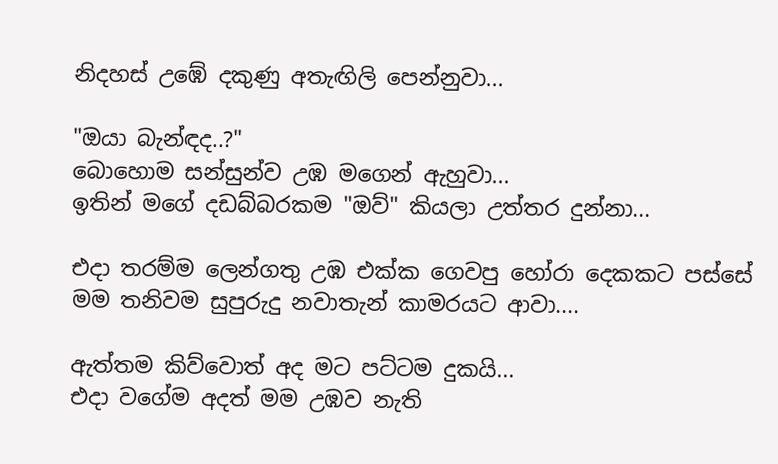නිදහස් උඹේ දකුණු අතැඟිලි පෙන්නුවා...

"ඔයා බැන්ඳද..?"
බොහොම සන්සුන්ව උඹ මගෙන් ඇහුවා...
ඉතින් මගේ දඩබ්බරකම "ඔව්" කියලා උත්තර දුන්නා...

එදා තරම්ම ලෙන්ගතු උඹ එක්ක ගෙවපු හෝරා දෙකකට පස්සේ මම තනිවම සුපුරුදු නවාතැන් කාමරයට ආවා....

ඇත්තම කිව්වොත් අද මට පට්ටම දුකයි...
එදා වගේම අදත් මම උඹව නැති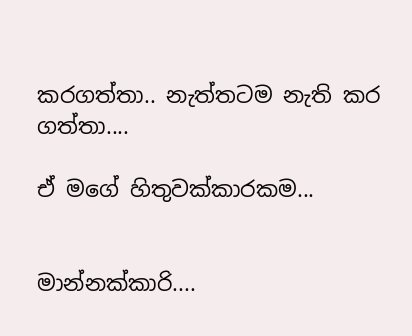කරගත්තා.. නැත්තටම නැති කර ගත්තා....

ඒ මගේ හිතුවක්කාරකම...


මාන්නක්කාරි....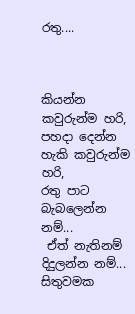රතු....



කියන්න කවුරුන්ම හරි,
පහදා දෙන්න හැකි කවුරුන්ම හරි,
රතු පාට බැබලෙන්න නම්...
 ඒත් නැතිනම් දිදුලන්න නම්...
සිතුවමක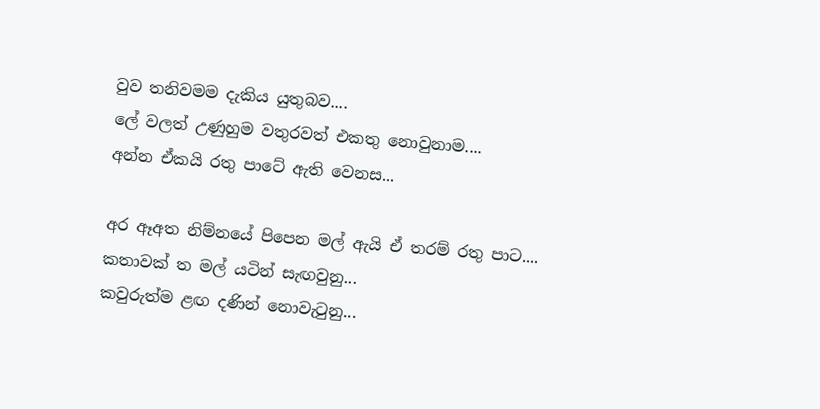වුව තනිවමම දැකිය යුතුබව....
ලේ වලත් උණුහුම වතුරවත් එකතු නොවුනාම....
අන්න ඒකයි රතු පාටේ ඇති වෙනස...

අර ඈඅත නිම්නයේ පිපෙන මල් ඇයි ඒ තරම් රතු පාට....
කතාවක් ත මල් යටින් සැඟවුනු...
කවුරුත්ම ළඟ දණින් නොවැටුනු...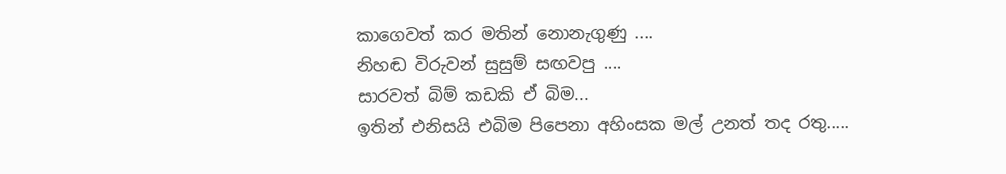කාගෙවත් කර මතින් නොනැගුණු ....
නිහඬ විරුවන් සුසුම් සඟවපු ....
සාරවත් බිම් කඩකි ඒ බිම...
ඉතින් එනිසයි එබිම පිපෙනා අහිංසක මල් උනත් තද රතු.....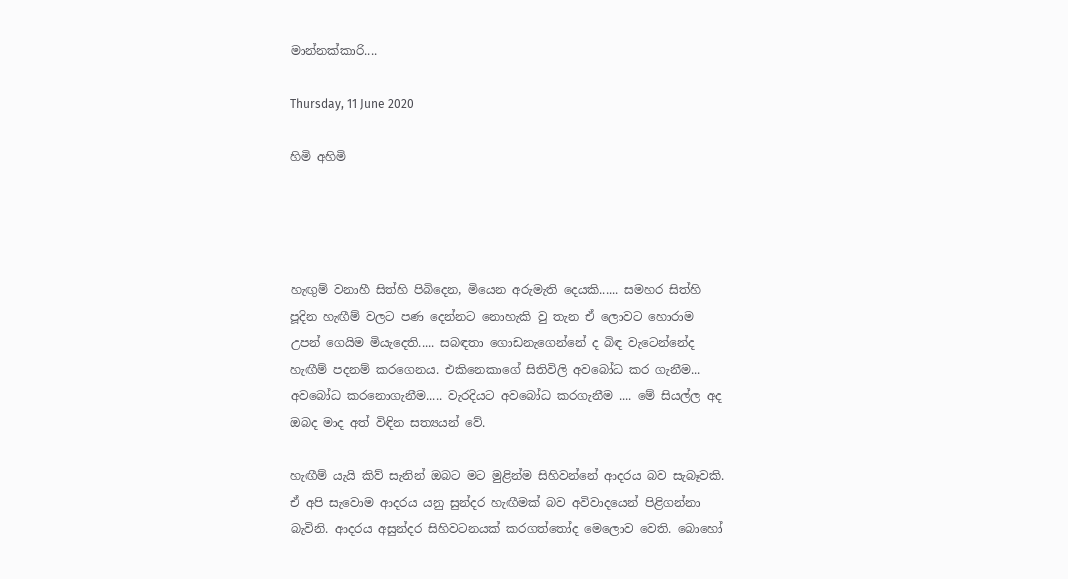මාන්නක්කාරි....

Thursday, 11 June 2020

හිමි අහිමි




හැඟුම් වනාහී සිත්හි පිබිදෙන, මියෙන අරුමැති දෙයකි...... සමහර සිත්හි පූදින හැඟීම් වලට පණ දෙන්නට නොහැකි වු තැන ඒ ලොවට හොරාම උපන් ගෙයිම මියැදෙති..... සබඳතා ගොඩනැගෙන්නේ ද බිඳ වැටෙන්නේද හැඟීම් පදනම් කරගෙනය. එකිනෙකාගේ සිතිවිලි අවබෝධ කර ගැනීම... අවබෝධ කරනොගැනීම..... වැරදියට අවබෝධ කරගැනීම .... මේ සියල්ල අද ඔබද මාද අත් විඳින සත්‍යයන් වේ.

හැඟීම් යැයි කිව් සැනින් ඔබට මට මුළින්ම සිහිවන්නේ ආදරය බව සැබෑවකි. ඒ අපි සැවොම ආදරය යනු සුන්දර හැඟීමක් බව අවිවාදයෙන් පිළිගන්නා බැවිනි. ආදරය අසුන්දර සිහිවටනයක් කරගත්තෝද මෙලොව වෙති. බොහෝ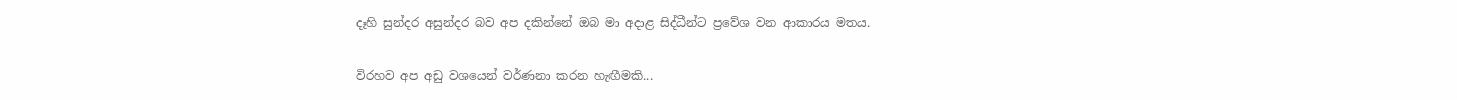දෑහි සුන්දර අසුන්දර බව අප දකින්නේ ඔබ මා අදාළ සිද්ධීන්ට ප්‍රවේශ වන ආකාරය මතය.

විරහව අප අඩු වශයෙන් වර්ණනා කරන හැඟීමකි...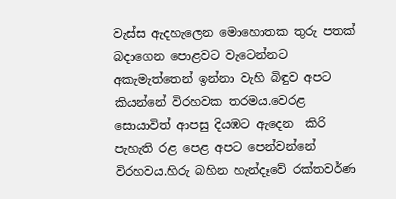වැස්ස ඇදහැලෙන මොහොතක තුරු පතක් බදාගෙන පොළවට වැටෙන්නට අකැමැත්තෙන් ඉන්නා වැහි බිඳුව අපට කියන්නේ විරහවක තරමය.වෙරළ සොයාවිත් ආපසු දියඹට ඇදෙන  කිරි පැහැති රළ පෙළ අපට පෙන්වන්නේ විරහවය.හිරු බහින හැන්දෑවේ රක්තවර්ණ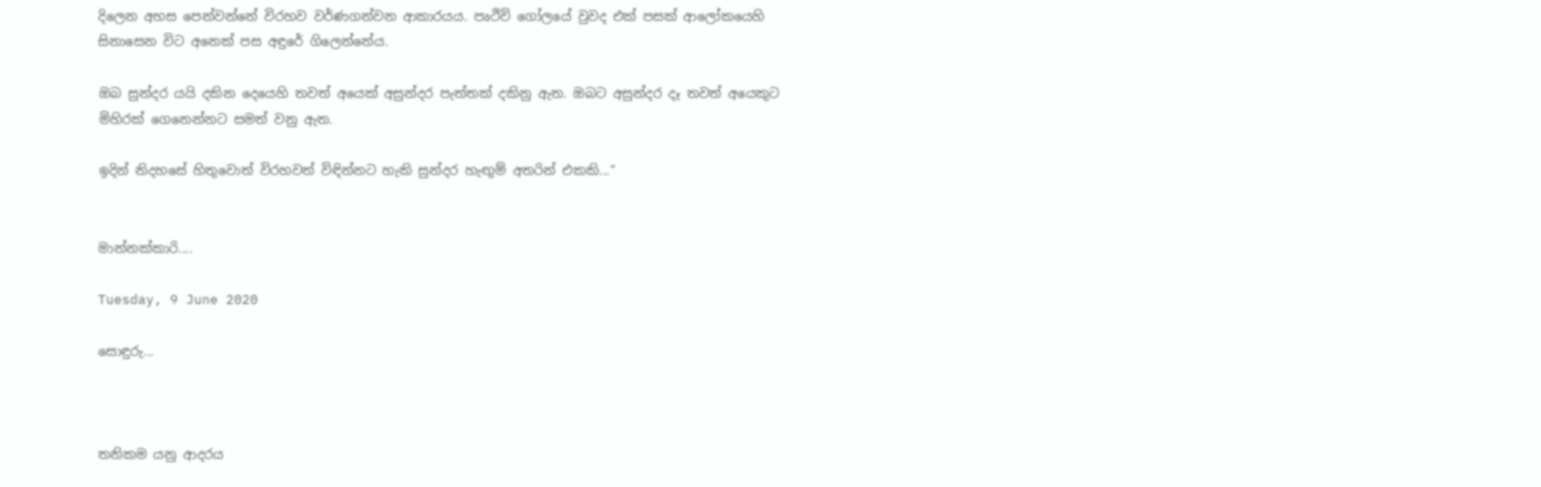දිලෙන අහස පෙන්වන්නේ විරහව වර්ණගන්වන ආකාරයය. පෘථිවි ගෝලයේ වුවද එක් පසක් ආලෝකයෙහි සිනාසෙන විට අනෙක් පස අඳුරේ ගිලෙන්නේය.

ඔබ සුන්දර යයි දකින දෙයෙහි තවත් අයෙක් අසුන්දර පැත්තක් දකිනු ඇත. ඔබට අසුන්දර දෑ තවත් අයෙකුට මිහිරක් ගෙනෙන්නට සමත් වනු ඇත.

ඉදින් නිදහසේ හිතුවොත් විරහවත් විඳින්නට හැකි සුන්දර හැඟුම් අතරින් එකකි...”


මාන්නක්කාරි....

Tuesday, 9 June 2020

සොඳුරු...



තනිකම යනු ආදරය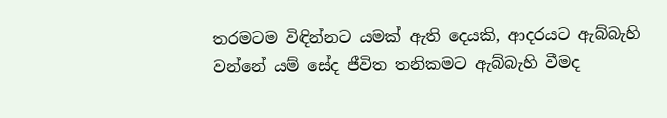තරමටම විඳින්නට යමක් ඇති දෙයකි, ආදරයට ඇබ්බැහි වන්නේ යම් සේද ජීවිත තනිකමට ඇබ්බැහි වීමද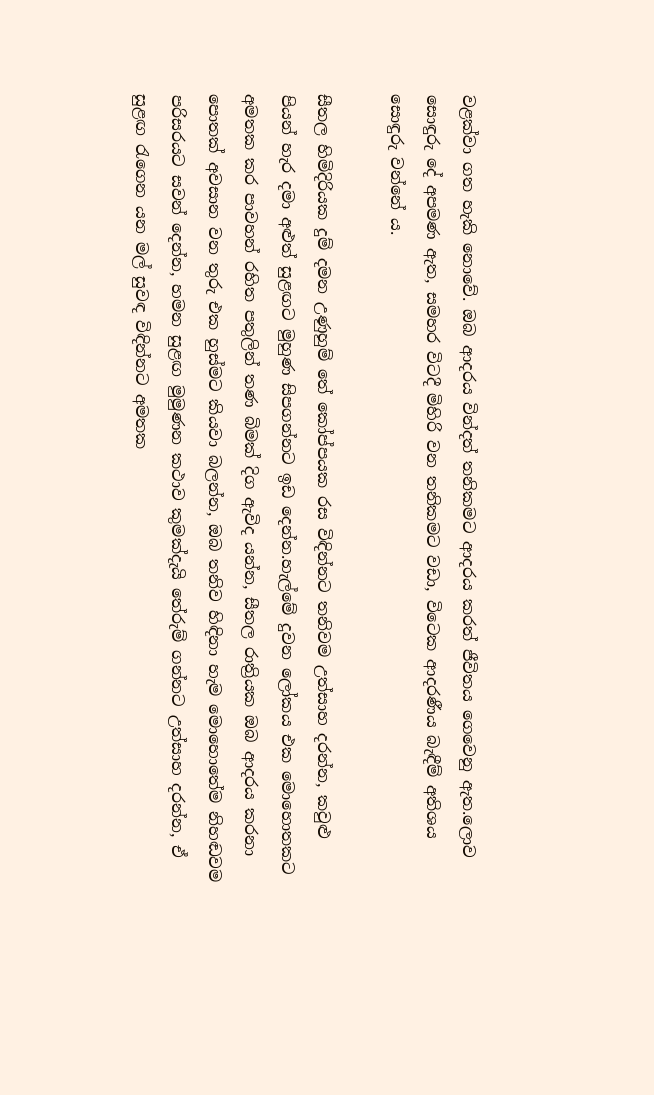වළක්වා ගත හැකි නොවේ. ඔබ ආදරය වින්දත් තනිකමට ආදරය කරත් ජීවිතය ගෙවෙනු ඇත.ලොව සොඳුරු දේ අපමණ ඇත, සමහර විටදී මිහිරි වන තනිකමට වඩා, විටෙක ආදරණීය බැඳීම් අතිශය සොඳුරු වන්නේ ය.

සීතල හිමිදිරියක දුම් දමන උණුහුම් තේ කෝප්පයක රස විඳින්නට තනිවම උත්සාහ දරන්න, කවුළු පියන් හැර දමා අළුත් සුළඟට මුහුණ සිපගන්නට ඉඩ දෙන්න.හැල්මේ දුවන ලෝකය එක මොහොතකට අමතක කර පාවහන් රහිත පතුලින් තණ බිමක් දිග ඇවිද යන්න, සීතල රාත්‍රියක ඔබ ආදරය කරනා පොතක් අවසාන වන තුරු එක හුස්මට කියවා බලන්න, ඔබ තනිව හිඳිනා හැම මොහොතේම නිහඬවම පරිසරයට සවන් දෙන්න, හමන සුළඟ මුමුණන කථාව කුමක්දැයි තේරුම් ගන්නට උත්සාහ දරන්න, ඒ සුළඟ රැගෙන යන මල් සුවඳ විඳින්නට අමතක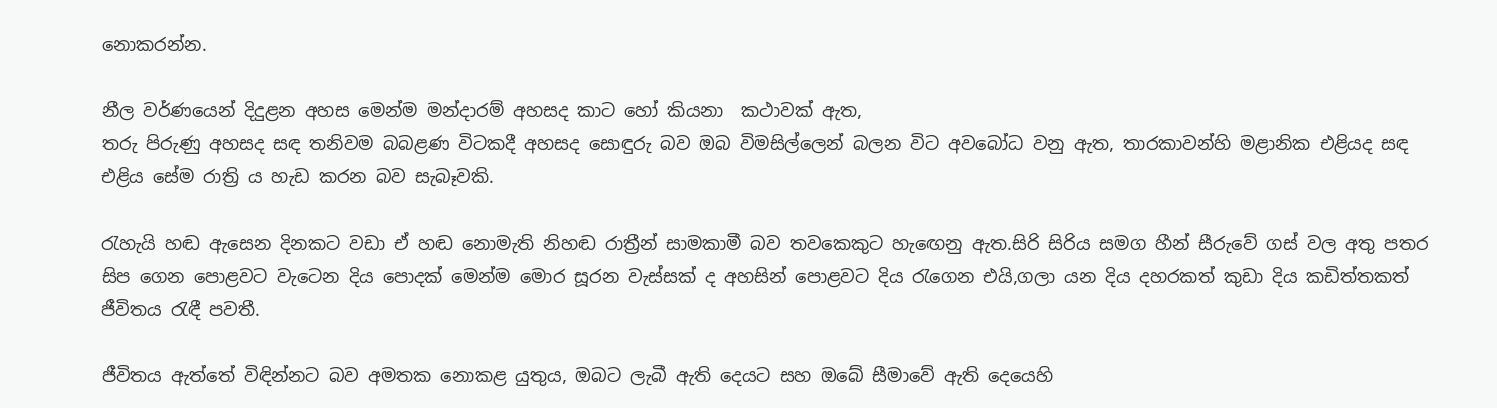නොකරන්න.

නීල වර්ණයෙන් දිදුළන අහස මෙන්ම මන්දාරම් අහසද කාට හෝ කියනා  කථාවක් ඇත,
තරු පිරුණු අහසද සඳ තනිවම බබළණ විටකදී අහසද සොඳුරු බව ඔබ විමසිල්ලෙන් බලන විට අවබෝධ වනු ඇත, තාරකාවන්හි මළානික එළියද සඳ එළිය සේම රාත්‍රි ය හැඩ කරන බව සැබෑවකි.

රැහැයි හඬ ඇසෙන දිනකට වඩා ඒ හඬ නොමැති නිහඬ රාත්‍රීන් සාමකාමී බව තවකෙකුට හැඟෙනු ඇත.සිරි සිරිය සමග හීන් සීරුවේ ගස් වල අතු පතර සිප ගෙන පොළවට වැටෙන දිය පොදක් මෙන්ම මොර සූරන වැස්සක් ද අහසින් පොළවට දිය රැගෙන එයි,ගලා යන දිය දහරකත් කුඩා දිය කඩිත්තකත් ජීවිතය රැඳී පවතී.

ජීවිතය ඇත්තේ විඳින්නට බව අමතක නොකළ යුතුය, ඔබට ලැබී ඇති දෙයට සහ ඔබේ සීමාවේ ඇති දෙයෙහි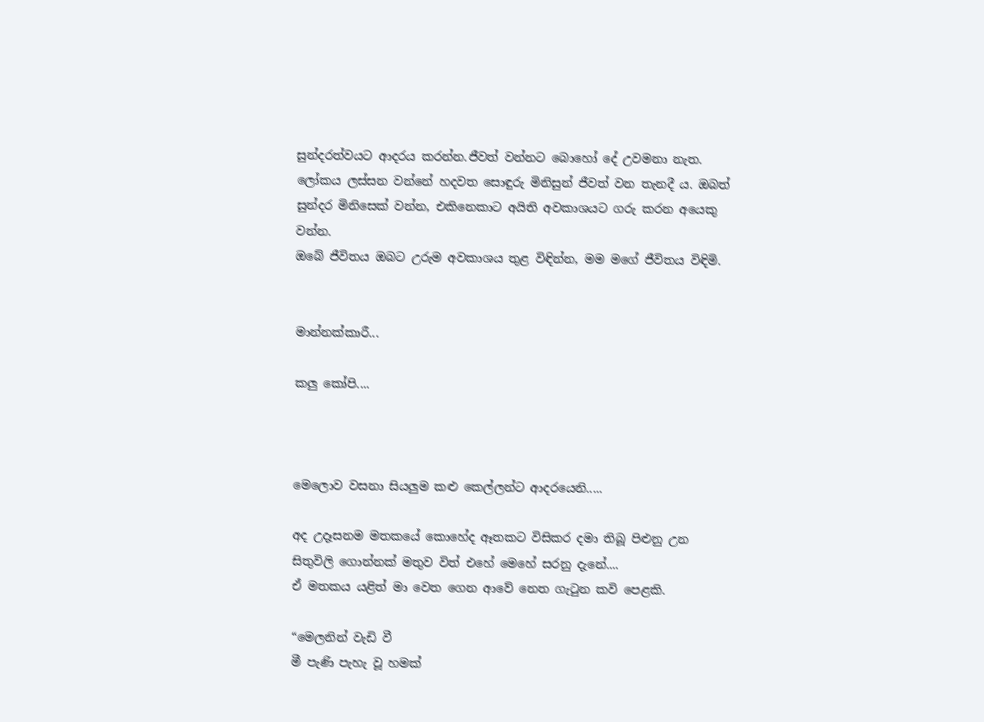සුන්දරත්වයට ආදරය කරන්න.ජීවත් වන්නට බොහෝ දේ උවමනා නැත. ලෝකය ලස්සන වන්නේ හදවත සොඳුරු මිනිසුන් ජීවත් වන තැනදී ය. ඔබත් සුන්දර මිනිසෙක් වන්න, එකිනෙකාට අයිති අවකාශයට ගරු කරන අයෙකු වන්න.
ඔබේ ජීවිතය ඔබට උරුම අවකාශය තුළ විඳින්න, මම මගේ ජීවිතය විඳිමි.


මාන්නක්කාරී...

කලු කෝපි....



මෙලොව වසනා සියලුම කළු කෙල්ලන්ට ආදරයෙනි.....

අද උදෑසනම මතකයේ කොහේද ඈතකට විසිකර දමා තිබූ පිළුනු උන සිතුවිලි ගොන්නක් මතුව විත් එහේ මෙහේ සරනු දැනේ....
ඒ මතකය යළිත් මා වෙත ගෙන ආවේ නෙත ගැටුන කවි පෙළකි.

“මෙලනින් වැඩි වී
මී පැණි පැහැ වූ හමක්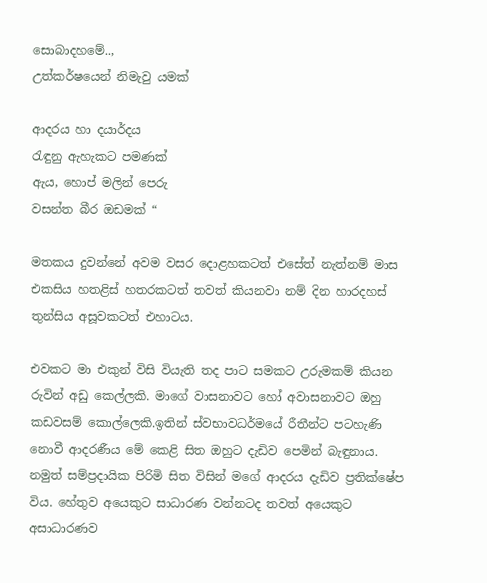සොබාදහමේ..,
උත්කර්ෂයෙන් නිමැවු යමක්

ආදරය හා දයාර්දය
රැඳුනු ඇහැකට පමණක්
ඇය, හොප් මලින් පෙරු
වසන්ත බීර ඔඩමක් “

මතකය දුවන්නේ අවම වසර දොළහකටත් එසේත් නැත්නම් මාස එකසිය හතළිස් හතරකටත් තවත් කියනවා නම් දින හාරදහස් තුන්සිය අසූවකටත් එහාටය.

එවකට මා එකුන් විසි වියැති තද පාට සමකට උරුමකම් කියන රුවින් අඩු කෙල්ලකි. මාගේ වාසනාවට හෝ අවාසනාවට ඔහු කඩවසම් කොල්ලෙකි.ඉතින් ස්වභාවධර්මයේ රීතීන්ට පටහැණි නොවී ආදරණීය මේ කෙළි සිත ඔහුට දැඩිව පෙමින් බැඳුනාය. නමුත් සම්ප්‍රදායික පිරිමි සිත විසින් මගේ ආදරය දැඩිව ප්‍රතික්ෂේප විය. හේතුව අයෙකුට සාධාරණ වන්නටද තවත් අයෙකුට අසාධාරණව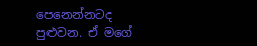පෙනෙන්නටද පුළුවන. ඒ මගේ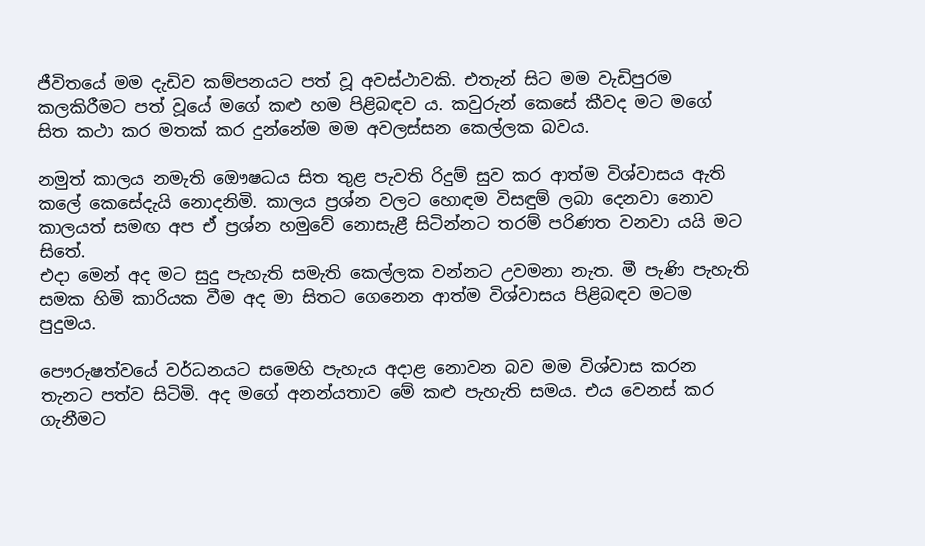ජීවිතයේ මම දැඩිව කම්පනයට පත් වූ අවස්ථාවකි. එතැන් සිට මම වැඩිපුරම කලකිරීමට පත් වූයේ මගේ කළු හම පිළිබඳව ය. කවුරුන් කෙසේ කීවද මට මගේ සිත කථා කර මතක් කර දුන්නේම මම අවලස්සන කෙල්ලක බවය.

නමුත් කාලය නමැති ඔෞෂධය සිත තුළ පැවති රිදුම් සුව කර ආත්ම විශ්වාසය ඇති කලේ කෙසේදැයි නොදනිමි. කාලය ප්‍රශ්න වලට හොඳම විසඳුම් ලබා දෙනවා නොව කාලයත් සමඟ අප ඒ ප්‍රශ්න හමුවේ නොසැළී සිටින්නට තරම් පරිණත වනවා යයි මට සිතේ.
එදා මෙන් අද මට සුදු පැහැති සමැති කෙල්ලක වන්නට උවමනා නැත. මී පැණි පැහැති සමක හිමි කාරියක වීම අද මා සිතට ගෙනෙන ආත්ම විශ්වාසය පිළිබඳව මටම පුදුමය.

පෞරුෂත්වයේ වර්ධනයට සමෙහි පැහැය අදාළ නොවන බව මම විශ්වාස කරන තැනට පත්ව සිටිමි. අද මගේ අනන්යතාව මේ කළු පැහැති සමය. එය වෙනස් කර ගැනීමට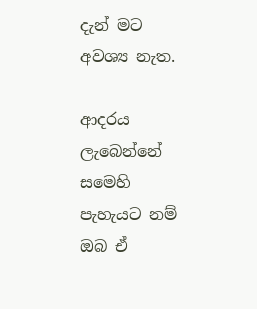දැන් මට අවශ්‍ය නැත.

ආදරය ලැබෙන්නේ සමෙහි පැහැයට නම් ඔබ ඒ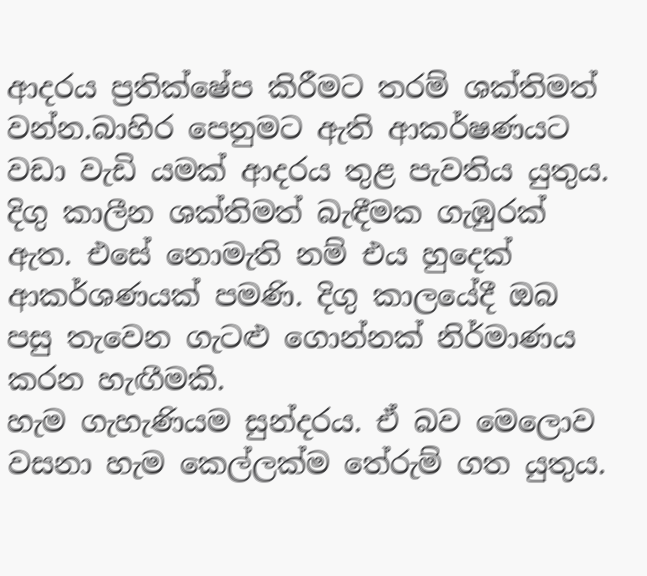ආදරය ප්‍රතික්ෂේප කිරීමට තරම් ශක්තිමත් වන්න.බාහිර පෙනුමට ඇති ආකර්ෂණයට වඩා වැඩි යමක් ආදරය තුළ පැවතිය යුතුය. දිගු කාලීන ශක්තිමත් බැඳීමක ගැඹුරක් ඇත. එසේ නොමැති නම් එය හුදෙක් ආකර්ශණයක් පමණි. දිගු කාලයේදී ඔබ පසු තැවෙන ගැටළු ගොන්නක් නිර්මාණය කරන හැඟීමකි.
හැම ගැහැණියම සුන්දරය. ඒ බව මෙලොව වසනා හැම කෙල්ලක්ම තේරුම් ගත යුතුය.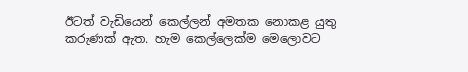ඊටත් වැඩියෙන් කෙල්ලන් අමතක නොකළ යුතු කරුණක් ඇත. හැම කෙල්ලෙක්ම මෙලොවට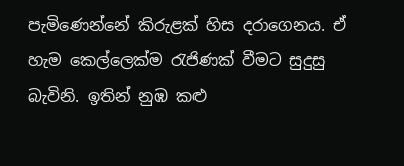පැමිණෙන්නේ කිරුළක් හිස දරාගෙනය. ඒ හැම කෙල්ලෙක්ම රැජිණක් වීමට සුදුසු බැවිනි. ඉතින් නුඹ කළු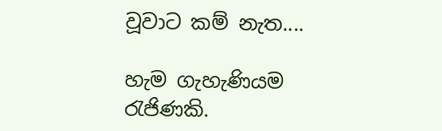වූවාට කම් නැත....

හැම ගැහැණියම රැජිණකි.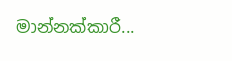මාන්නක්කාරී...